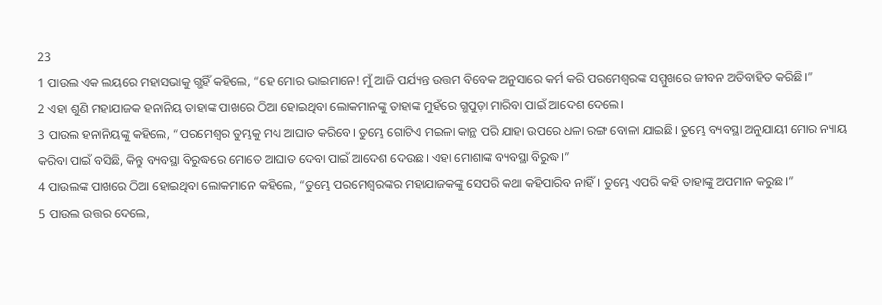23
1 ପାଉଲ ଏକ ଲୟରେ ମହାସଭାକୁ ଗ୍ଭହିଁ କହିଲେ, “ହେ ମୋର ଭାଇମାନେ! ମୁଁ ଆଜି ପର୍ଯ୍ୟନ୍ତ ଉତ୍ତମ ବିବେକ ଅନୁସାରେ କର୍ମ କରି ପରମେଶ୍ୱରଙ୍କ ସମ୍ମୁଖରେ ଜୀବନ ଅତିବାହିତ କରିଛି।”
2 ଏହା ଶୁଣି ମହାଯାଜକ ହନାନିୟ ତାହାଙ୍କ ପାଖରେ ଠିଆ ହୋଇଥିବା ଲୋକମାନଙ୍କୁ ତାହାଙ୍କ ମୁହଁରେ ଗ୍ଭପୁଡ଼ା ମାରିବା ପାଇଁ ଆଦେଶ ଦେଲେ।
3 ପାଉଲ ହନାନିୟଙ୍କୁ କହିଲେ, “ପରମେଶ୍ୱର ତୁମ୍ଭକୁ ମଧ୍ୟ ଆଘାତ କରିବେ। ତୁମ୍ଭେ ଗୋଟିଏ ମଇଳା କାନ୍ଥ ପରି ଯାହା ଉପରେ ଧଳା ରଙ୍ଗ ବୋଳା ଯାଇଛି। ତୁମ୍ଭେ ବ୍ୟବସ୍ଥା ଅନୁଯାୟୀ ମୋର ନ୍ୟାୟ କରିବା ପାଇଁ ବସିଛି, କିନ୍ତୁ ବ୍ୟବସ୍ଥା ବିରୁଦ୍ଧରେ ମୋତେ ଆଘାତ ଦେବା ପାଇଁ ଆଦେଶ ଦେଉଛ। ଏହା ମୋଶାଙ୍କ ବ୍ୟବସ୍ଥା ବିରୁଦ୍ଧ।”
4 ପାଉଲଙ୍କ ପାଖରେ ଠିଆ ହୋଇଥିବା ଲୋକମାନେ କହିଲେ, “ତୁମ୍ଭେ ପରମେଶ୍ୱରଙ୍କର ମହାଯାଜକଙ୍କୁ ସେପରି କଥା କହିପାରିବ ନାହିଁ। ତୁମ୍ଭେ ଏପରି କହି ତାହାଙ୍କୁ ଅପମାନ କରୁଛ।”
5 ପାଉଲ ଉତ୍ତର ଦେଲେ,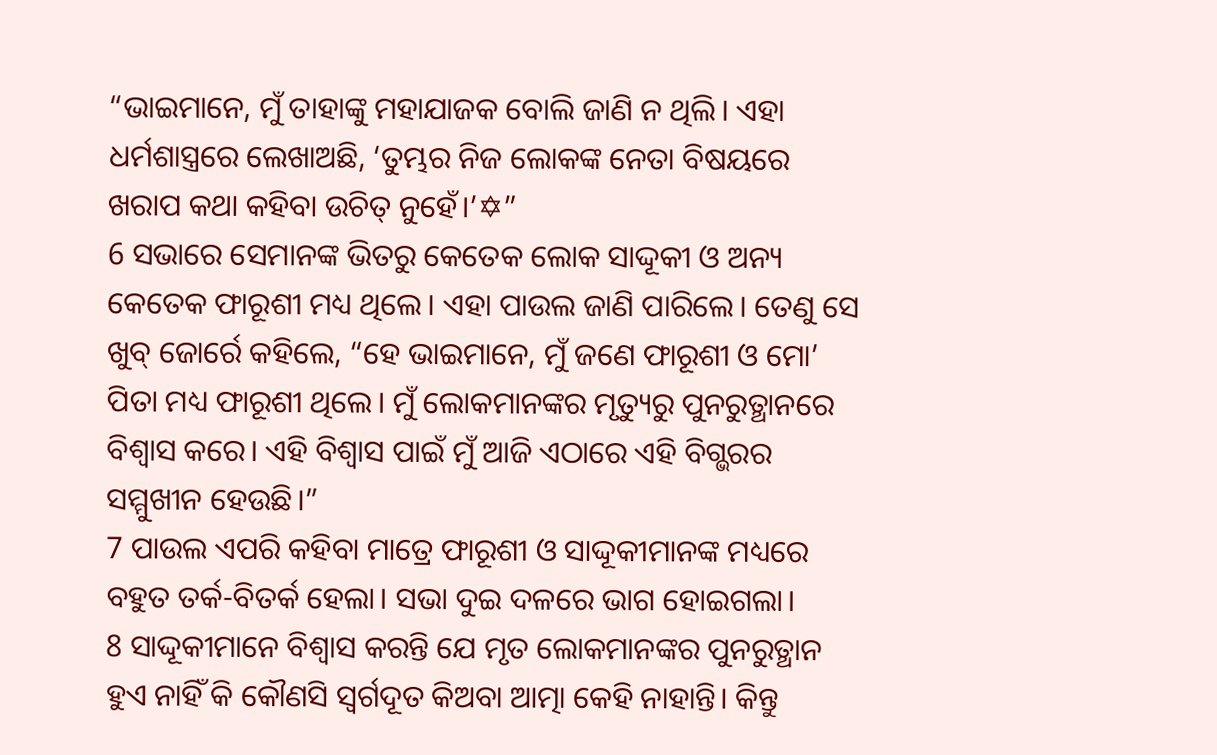“ଭାଇମାନେ, ମୁଁ ତାହାଙ୍କୁ ମହାଯାଜକ ବୋଲି ଜାଣି ନ ଥିଲି। ଏହା ଧର୍ମଶାସ୍ତ୍ରରେ ଲେଖାଅଛି, ‘ତୁମ୍ଭର ନିଜ ଲୋକଙ୍କ ନେତା ବିଷୟରେ ଖରାପ କଥା କହିବା ଉଚିତ୍ ନୁହେଁ।’✡”
6 ସଭାରେ ସେମାନଙ୍କ ଭିତରୁ କେତେକ ଲୋକ ସାଦ୍ଦୂକୀ ଓ ଅନ୍ୟ କେତେକ ଫାରୂଶୀ ମଧ୍ୟ ଥିଲେ। ଏହା ପାଉଲ ଜାଣି ପାରିଲେ। ତେଣୁ ସେ ଖୁବ୍ ଜୋର୍ରେ କହିଲେ, “ହେ ଭାଇମାନେ, ମୁଁ ଜଣେ ଫାରୂଶୀ ଓ ମୋ’ ପିତା ମଧ୍ୟ ଫାରୂଶୀ ଥିଲେ। ମୁଁ ଲୋକମାନଙ୍କର ମୃତ୍ୟୁରୁ ପୁନରୁତ୍ଥାନରେ ବିଶ୍ୱାସ କରେ। ଏହି ବିଶ୍ୱାସ ପାଇଁ ମୁଁ ଆଜି ଏଠାରେ ଏହି ବିଗ୍ଭରର ସମ୍ମୁଖୀନ ହେଉଛି।”
7 ପାଉଲ ଏପରି କହିବା ମାତ୍ରେ ଫାରୂଶୀ ଓ ସାଦ୍ଦୂକୀମାନଙ୍କ ମଧ୍ୟରେ ବହୁତ ତର୍କ-ବିତର୍କ ହେଲା। ସଭା ଦୁଇ ଦଳରେ ଭାଗ ହୋଇଗଲା।
8 ସାଦ୍ଦୂକୀମାନେ ବିଶ୍ୱାସ କରନ୍ତି ଯେ ମୃତ ଲୋକମାନଙ୍କର ପୁନରୁତ୍ଥାନ ହୁଏ ନାହିଁ କି କୌଣସି ସ୍ୱର୍ଗଦୂତ କିଅବା ଆତ୍ମା କେହି ନାହାନ୍ତି। କିନ୍ତୁ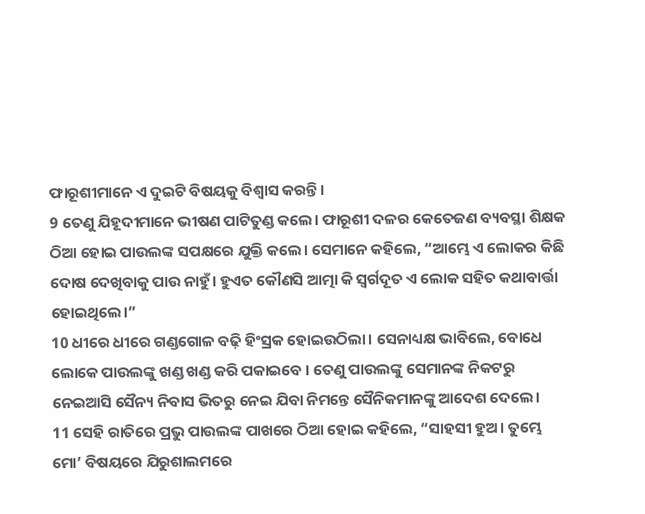ଫାରୂଶୀମାନେ ଏ ଦୁଇଟି ବିଷୟକୁ ବିଶ୍ୱାସ କରନ୍ତି।
9 ତେଣୁ ଯିହୂଦୀମାନେ ଭୀଷଣ ପାଟିତୁଣ୍ଡ କଲେ। ଫାରୂଶୀ ଦଳର କେତେଜଣ ବ୍ୟବସ୍ଥା ଶିକ୍ଷକ ଠିଆ ହୋଇ ପାଉଲଙ୍କ ସପକ୍ଷରେ ଯୁକ୍ତି କଲେ। ସେମାନେ କହିଲେ, “ଆମ୍ଭେ ଏ ଲୋକର କିଛି ଦୋଷ ଦେଖିବାକୁ ପାଉ ନାହୁଁ। ହୁଏତ କୌଣସି ଆତ୍ମା କି ସ୍ୱର୍ଗଦୂତ ଏ ଲୋକ ସହିତ କଥାବାର୍ତ୍ତା ହୋଇଥିଲେ।”
10 ଧୀରେ ଧୀରେ ଗଣ୍ଡଗୋଳ ବଢ଼ି ହିଂସ୍ରକ ହୋଇଉଠିଲା। ସେନାଧ୍ୟକ୍ଷ ଭାବିଲେ, ବୋଧେ ଲୋକେ ପାଉଲଙ୍କୁ ଖଣ୍ଡ ଖଣ୍ଡ କରି ପକାଇବେ । ତେଣୁ ପାଉଲଙ୍କୁ ସେମାନଙ୍କ ନିକଟରୁ ନେଇଆସି ସୈନ୍ୟ ନିବାସ ଭିତରୁ ନେଇ ଯିବା ନିମନ୍ତେ ସୈନିକମାନଙ୍କୁ ଆଦେଶ ଦେଲେ।
11 ସେହି ରାତିରେ ପ୍ରଭୁ ପାଉଲଙ୍କ ପାଖରେ ଠିଆ ହୋଇ କହିଲେ, “ସାହସୀ ହୁଅ। ତୁମ୍ଭେ ମୋ’ ବିଷୟରେ ଯିରୁଶାଲମରେ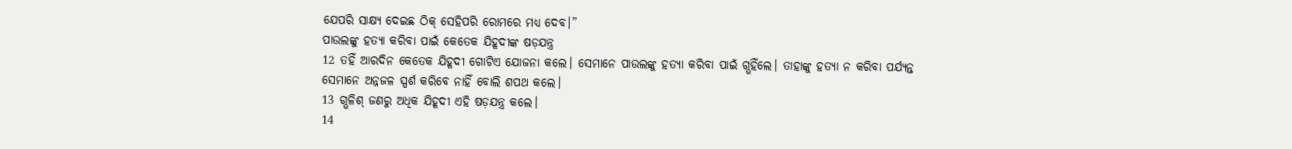ଯେପରି ସାକ୍ଷ୍ୟ ଦେଇଛ ଠିକ୍ ସେହିପରି ରୋମରେ ମଧ୍ୟ ଦେବ।”
ପାଉଲଙ୍କୁ ହତ୍ୟା କରିବା ପାଇଁ କେତେକ ଯିହୂଦୀଙ୍କ ଷଡ଼ଯନ୍ତ୍ର
12 ତହିଁ ଆରଦିନ କେତେକ ଯିହୂଦୀ ଗୋଟିଏ ଯୋଜନା କଲେ। ସେମାନେ ପାଉଲଙ୍କୁ ହତ୍ୟା କରିବା ପାଇଁ ଗ୍ଭହିଁଲେ। ତାହାଙ୍କୁ ହତ୍ୟା ନ କରିବା ପର୍ଯ୍ୟନ୍ତ ସେମାନେ ଅନ୍ନଜଳ ସ୍ପର୍ଶ କରିବେ ନାହିଁ ବୋଲି ଶପଥ କଲେ।
13 ଗ୍ଭଳିଶ୍ ଜଣରୁ ଅଧିକ ଯିହୂଦୀ ଏହି ଷଡ଼ଯନ୍ତ୍ର କଲେ।
14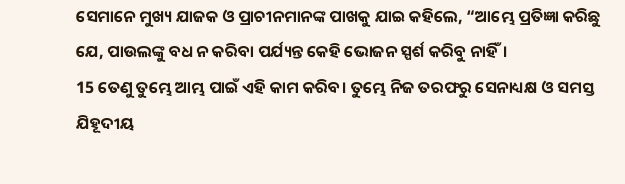ସେମାନେ ମୁଖ୍ୟ ଯାଜକ ଓ ପ୍ରାଚୀନମାନଙ୍କ ପାଖକୁ ଯାଇ କହିଲେ, “ଆମ୍ଭେ ପ୍ରତିଜ୍ଞା କରିଛୁ ଯେ, ପାଉଲଙ୍କୁ ବଧ ନ କରିବା ପର୍ଯ୍ୟନ୍ତ କେହି ଭୋଜନ ସ୍ପର୍ଶ କରିବୁ ନାହିଁ।
15 ତେଣୁ ତୁମ୍ଭେ ଆମ୍ଭ ପାଇଁ ଏହି କାମ କରିବ। ତୁମ୍ଭେ ନିଜ ତରଫରୁ ସେନାଧ୍ୟକ୍ଷ ଓ ସମସ୍ତ ଯିହୂଦୀୟ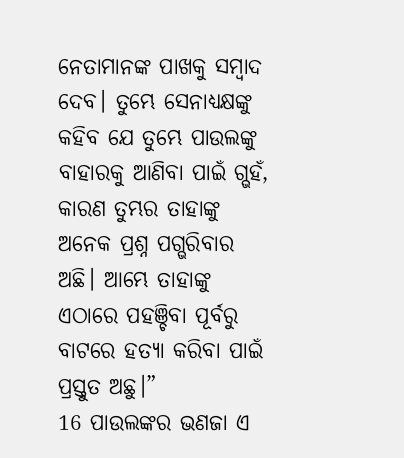ନେତାମାନଙ୍କ ପାଖକୁ ସମ୍ବାଦ ଦେବ। ତୁମ୍ଭେ ସେନାଧ୍ୟକ୍ଷଙ୍କୁ କହିବ ଯେ ତୁମ୍ଭେ ପାଉଲଙ୍କୁ ବାହାରକୁ ଆଣିବା ପାଇଁ ଗ୍ଭହଁ, କାରଣ ତୁମ୍ଭର ତାହାଙ୍କୁ ଅନେକ ପ୍ରଶ୍ନ ପଗ୍ଭରିବାର ଅଛି। ଆମ୍ଭେ ତାହାଙ୍କୁ ଏଠାରେ ପହଞ୍ଚିବା ପୂର୍ବରୁ ବାଟରେ ହତ୍ୟା କରିବା ପାଇଁ ପ୍ରସ୍ତୁତ ଅଛୁ।”
16 ପାଉଲଙ୍କର ଭଣଜା ଏ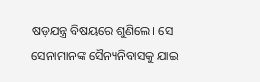ଷଡ଼ଯନ୍ତ୍ର ବିଷୟରେ ଶୁଣିଲେ। ସେ ସେନାମାନଙ୍କ ସୈନ୍ୟନିବାସକୁ ଯାଇ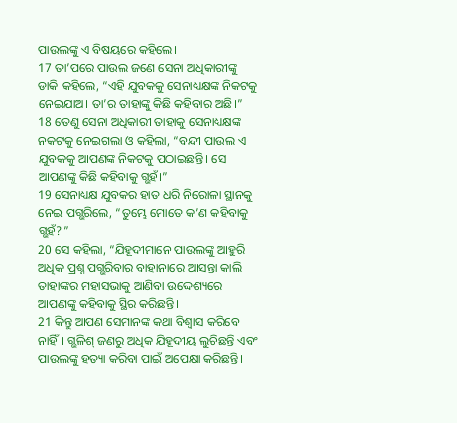ପାଉଲଙ୍କୁ ଏ ବିଷୟରେ କହିଲେ।
17 ତା’ପରେ ପାଉଲ ଜଣେ ସେନା ଅଧିକାରୀଙ୍କୁ ଡାକି କହିଲେ, “ଏହି ଯୁବକକୁ ସେନାଧ୍ୟକ୍ଷଙ୍କ ନିକଟକୁ ନେଇଯାଅ। ତା’ର ତାହାଙ୍କୁ କିଛି କହିବାର ଅଛି।”
18 ତେଣୁ ସେନା ଅଧିକାରୀ ତାହାକୁ ସେନାଧ୍ୟକ୍ଷଙ୍କ ନକଟକୁ ନେଇଗଲା ଓ କହିଲା, “ବନ୍ଦୀ ପାଉଲ ଏ ଯୁବକକୁ ଆପଣଙ୍କ ନିକଟକୁ ପଠାଇଛନ୍ତି। ସେ ଆପଣଙ୍କୁ କିଛି କହିବାକୁ ଗ୍ଭହଁ।”
19 ସେନାଧ୍ୟକ୍ଷ ଯୁବକର ହାତ ଧରି ନିରୋଳା ସ୍ଥାନକୁ ନେଇ ପଗ୍ଭରିଲେ, “ତୁମ୍ଭେ ମୋତେ କ’ଣ କହିବାକୁ ଗ୍ଭହଁ?”
20 ସେ କହିଲା, “ଯିହୂଦୀମାନେ ପାଉଲଙ୍କୁ ଆହୁରି ଅଧିକ ପ୍ରଶ୍ନ ପଗ୍ଭରିବାର ବାହାନାରେ ଆସନ୍ତା କାଲି ତାହାଙ୍କର ମହାସଭାକୁ ଆଣିବା ଉଦ୍ଦେଶ୍ୟରେ ଆପଣଙ୍କୁ କହିବାକୁ ସ୍ଥିର କରିଛନ୍ତି।
21 କିନ୍ତୁ ଆପଣ ସେମାନଙ୍କ କଥା ବିଶ୍ୱାସ କରିବେ ନାହିଁ। ଗ୍ଭଳିଶ୍ ଜଣରୁ ଅଧିକ ଯିହୂଦୀୟ ଲୁଚିଛନ୍ତି ଏବଂ ପାଉଲଙ୍କୁ ହତ୍ୟା କରିବା ପାଇଁ ଅପେକ୍ଷା କରିଛନ୍ତି।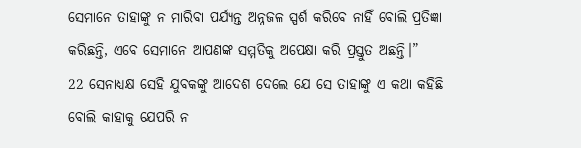ସେମାନେ ତାହାଙ୍କୁ ନ ମାରିବା ପର୍ଯ୍ୟନ୍ତ ଅନ୍ନଜଳ ସ୍ପର୍ଶ କରିବେ ନାହିଁ ବୋଲି ପ୍ରତିଜ୍ଞା କରିଛନ୍ତି, ଏବେ ସେମାନେ ଆପଣଙ୍କ ସମ୍ମତିକୁ ଅପେକ୍ଷା କରି ପ୍ରସ୍ତୁତ ଅଛନ୍ତି।”
22 ସେନାଧ୍ୟକ୍ଷ ସେହି ଯୁବକଙ୍କୁ ଆଦେଶ ଦେଲେ ଯେ ସେ ତାହାଙ୍କୁ ଏ କଥା କହିଛି ବୋଲି କାହାକୁ ଯେପରି ନ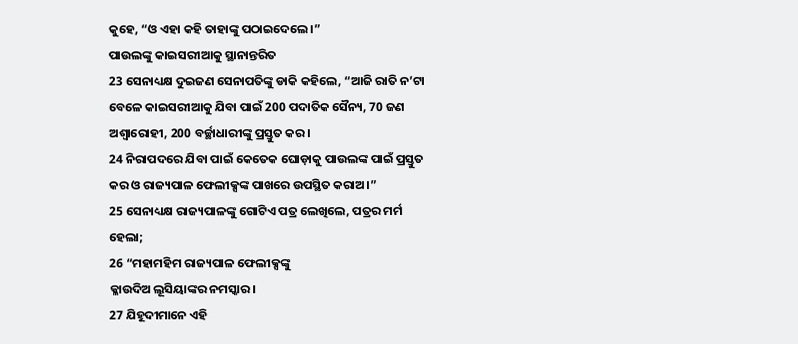କୁହେ, “ଓ ଏହା କହି ତାହାଙ୍କୁ ପଠାଇଦେଲେ।”
ପାଉଲଙ୍କୁ କାଇସରୀଆକୁ ସ୍ଥାନାନ୍ତରିତ
23 ସେନାଧ୍ୟକ୍ଷ ଦୁଇଜଣ ସେନାପତିଙ୍କୁ ଡାକି କହିଲେ, “ଆଜି ରାତି ନ’ଟା ବେଳେ କାଇସରୀଆକୁ ଯିବା ପାଇଁ 200 ପଦାତିକ ସୈନ୍ୟ, 70 ଜଣ ଅଶ୍ୱାରୋହୀ, 200 ବର୍ଚ୍ଛାଧାରୀଙ୍କୁ ପ୍ରସ୍ତୁତ କର।
24 ନିରାପଦରେ ଯିବା ପାଇଁ କେତେକ ଘୋଡ଼ାକୁ ପାଉଲଙ୍କ ପାଇଁ ପ୍ରସ୍ତୁତ କର ଓ ରାଜ୍ୟପାଳ ଫେଲୀକ୍ସଙ୍କ ପାଖରେ ଉପସ୍ଥିତ କରାଅ।”
25 ସେନାଧ୍ୟକ୍ଷ ରାଜ୍ୟପାଳଙ୍କୁ ଗୋଟିଏ ପତ୍ର ଲେଖିଲେ, ପତ୍ରର ମର୍ମ ହେଲା;
26 “ମହାମହିମ ରାଜ୍ୟପାଳ ଫେଲୀକ୍ସଙ୍କୁ
କ୍ଳାଉଦିଅ ଲୂସିୟାଙ୍କର ନମସ୍କାର।
27 ଯିହୂଦୀମାନେ ଏହି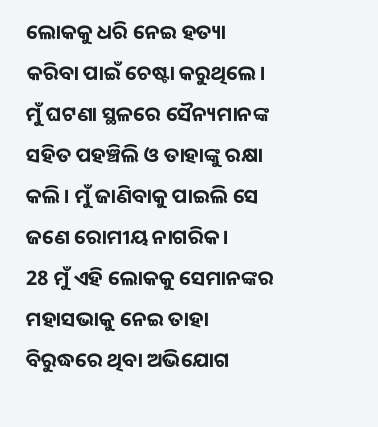ଲୋକକୁ ଧରି ନେଇ ହତ୍ୟା କରିବା ପାଇଁ ଚେଷ୍ଟା କରୁଥିଲେ। ମୁଁ ଘଟଣା ସ୍ଥଳରେ ସୈନ୍ୟମାନଙ୍କ ସହିତ ପହଞ୍ଚିଲି ଓ ତାହାଙ୍କୁ ରକ୍ଷା କଲି। ମୁଁ ଜାଣିବାକୁ ପାଇଲି ସେ ଜଣେ ରୋମୀୟ ନାଗରିକ।
28 ମୁଁ ଏହି ଲୋକକୁ ସେମାନଙ୍କର ମହାସଭାକୁ ନେଇ ତାହା ବିରୁଦ୍ଧରେ ଥିବା ଅଭିଯୋଗ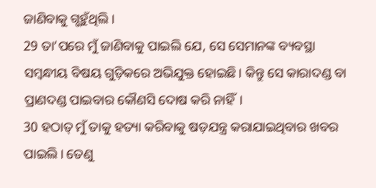ଜାଣିବାକୁ ଗ୍ଭହୁଁଥିଲି।
29 ତା’ପରେ ମୁଁ ଜାଣିବାକୁ ପାଇଲି ଯେ, ସେ ସେମାନଙ୍କ ବ୍ୟବସ୍ଥା ସମ୍ବନ୍ଧୀୟ ବିଷୟ ଗୁଡ଼ିକରେ ଅଭିଯୁକ୍ତ ହୋଇଛି। କିନ୍ତୁ ସେ କାରାଦଣ୍ଡ ବା ପ୍ରାଣଦଣ୍ଡ ପାଇବାର କୌଣସି ଦୋଷ କରି ନାହିଁ।
30 ହଠାତ୍ ମୁଁ ତାକୁ ହତ୍ୟା କରିବାକୁ ଷଡ଼ଯନ୍ତ୍ର କରାଯାଇଥିବାର ଖବର ପାଇଲି। ତେଣୁ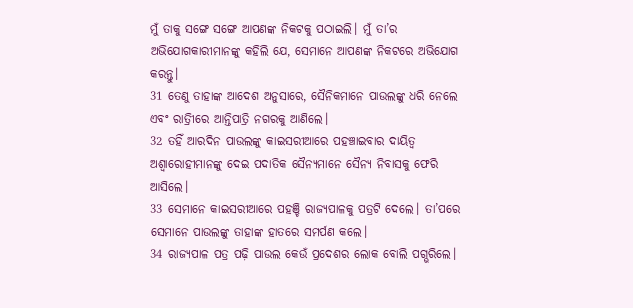ମୁଁ ତାକୁ ସଙ୍ଗେ ସଙ୍ଗେ ଆପଣଙ୍କ ନିକଟକୁ ପଠାଇଲି। ମୁଁ ତା’ର ଅଭିଯୋଗକାରୀମାନଙ୍କୁ କହିଲି ଯେ, ସେମାନେ ଆପଣଙ୍କ ନିକଟରେ ଅଭିଯୋଗ କରନ୍ତୁ।
31 ତେଣୁ ତାହାଙ୍କ ଆଦେଶ ଅନୁସାରେ, ସୈନିକମାନେ ପାଉଲଙ୍କୁ ଧରି ନେଲେ ଏବଂ ରାତ୍ରିୀରେ ଆନ୍ତିପାତ୍ରି ନଗରକୁ ଆଣିଲେ।
32 ତହିଁ ଆରଦିନ ପାଉଲଙ୍କୁ କାଇସରୀଆରେ ପହଞ୍ଚାଇବାର ଦାୟିତ୍ୱ ଅଶ୍ୱାରୋହୀମାନଙ୍କୁ ଦେଇ ପଦାତିକ ସୈନ୍ୟମାନେ ସୈନ୍ୟ ନିବାସକୁ ଫେରି ଆସିଲେ।
33 ସେମାନେ କାଇସରୀଆରେ ପହଞ୍ଚି ରାଜ୍ୟପାଳକୁ ପତ୍ରଟି ଦେଲେ। ତା’ପରେ ସେମାନେ ପାଉଲଙ୍କୁ ତାହାଙ୍କ ହାତରେ ସମର୍ପଣ କଲେ।
34 ରାଜ୍ୟପାଳ ପତ୍ର ପଢ଼ି ପାଉଲ କେଉଁ ପ୍ରଦେଶର ଲୋକ ବୋଲି ପଗ୍ଭରିଲେ।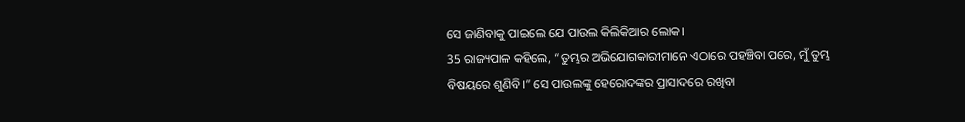ସେ ଜାଣିବାକୁ ପାଇଲେ ଯେ ପାଉଲ କିଲିକିଆର ଲୋକ।
35 ରାଜ୍ୟପାଳ କହିଲେ, “ତୁମ୍ଭର ଅଭିଯୋଗକାରୀମାନେ ଏଠାରେ ପହଞ୍ଚିବା ପରେ, ମୁଁ ତୁମ୍ଭ ବିଷୟରେ ଶୁଣିବି।” ସେ ପାଉଲଙ୍କୁ ହେରୋଦଙ୍କର ପ୍ରାସାଦରେ ରଖିବା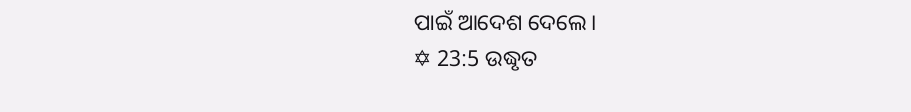ପାଇଁ ଆଦେଶ ଦେଲେ।
✡ 23:5 ଉଦ୍ଧୃତ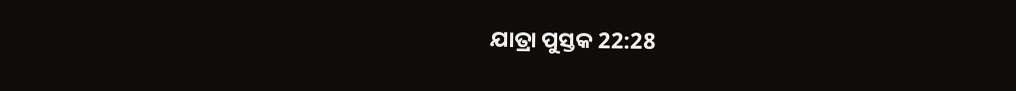ଯାତ୍ରା ପୁସ୍ତକ 22:28